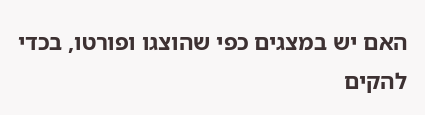האם יש במצגים כפי שהוצגו ופורטו, בכדי להקים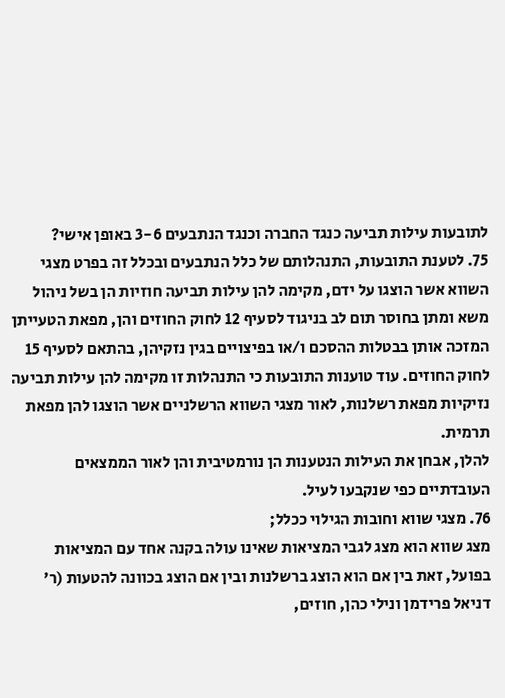לתובעות עילות תביעה כנגד החברה וכנגד הנתבעים 3-6 באופן אישי?
75. לטענת התובעות, התנהלותם של כלל הנתבעים ובכלל זה בפרט מצגי השווא אשר הוצגו על ידם, מקימה להן עילות תביעה חוזיות הן בשל ניהול משא ומתן בחוסר תום לב בניגוד לסעיף 12 לחוק החוזים והן, מפאת הטעייתן המזכה אותן בבטלות ההסכם ו/או בפיצויים בגין נזקיהן, בהתאם לסעיף 15 לחוק החוזים. עוד טוענות התובעות כי התנהלות זו מקימה להן עילות תביעה נזיקיות מפאת רשלנות, לאור מצגי השווא הרשלניים אשר הוצגו להן מפאת תרמית.
להלן, אבחן את העילות הנטענות הן נורמטיבית והן לאור הממצאים העובדתיים כפי שנקבעו לעיל.
76. מצגי שווא וחובות הגילוי ככלל;
מצג שווא הוא מצג לגבי המציאות שאינו עולה בקנה אחד עם המציאות בפועל, זאת בין אם הוא הוצג ברשלנות ובין אם הוצג בכוונה להטעות (ר' דניאל פרידמן ונילי כהן, חוזים,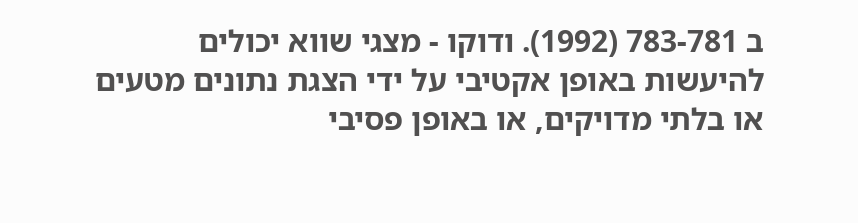ב 783-781 (1992). ודוקו - מצגי שווא יכולים להיעשות באופן אקטיבי על ידי הצגת נתונים מטעים או בלתי מדויקים, או באופן פסיבי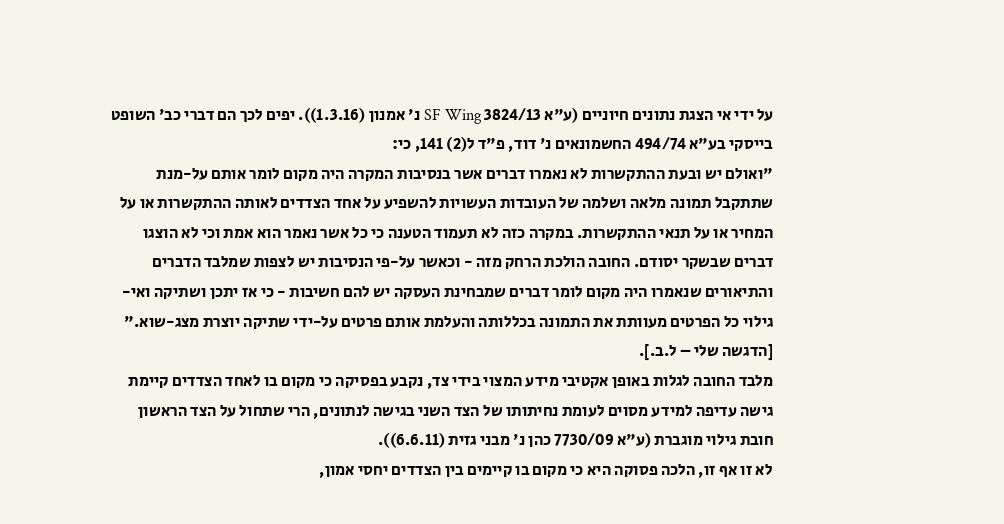על ידי אי הצגת נתונים חיוניים (ע"א 3824/13 SF Wing נ' אמנון (1.3.16)). יפים לכך הם דברי כב' השופט בייסקי בע"א 494/74 החשמונאים נ' דוד, פ"ד ל(2) 141, כי:
"ואולם יש ובעת ההתקשרות לא נאמרו דברים אשר בנסיבות המקרה היה מקום לומר אותם על-מנת שתתקבל תמונה מלאה ושלמה של העובדות העשויות להשפיע על אחד הצדדים לאותה ההתקשרות או על המחיר או על תנאי ההתקשרות. במקרה כזה לא תעמוד הטענה כי כל אשר נאמר הוא אמת וכי לא הוצגו דברים שבשקר יסודם. החובה הולכת הרחק מזה - וכאשר על-פי הנסיבות יש לצפות שמלבד הדברים והתיאורים שנאמרו היה מקום לומר דברים שמבחינת העסקה יש להם חשיבות - כי אז יתכן ושתיקה ואי-גילוי כל הפרטים מעוותת את התמונה בכללותה והעלמת אותם פרטים על-ידי שתיקה יוצרת מצג-שוא." [הדגשה שלי – ל.ב.].
מלבד החובה לגלות באופן אקטיבי מידע המצוי בידי צד, נקבע בפסיקה כי מקום בו לאחד הצדדים קיימת גישה עדיפה למידע מסוים לעומת נחיתותו של הצד השני בגישה לנתונים, הרי שתחול על הצד הראשון חובת גילוי מוגברת (ע"א 7730/09 כהן נ' מבני גזית (6.6.11)).
לא זו אף זו, הלכה פסוקה היא כי מקום בו קיימים בין הצדדים יחסי אמון,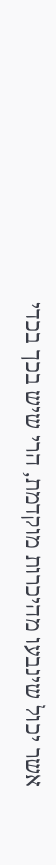אשר יכול שינבעו מהיכרות מוקדמת, הרי שיש בכך בכדי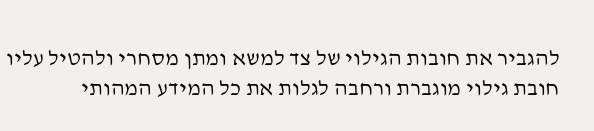להגביר את חובות הגילוי של צד למשא ומתן מסחרי ולהטיל עליו חובת גילוי מוגברת ורחבה לגלות את כל המידע המהותי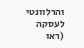והרלוונטי לעסקה (ראו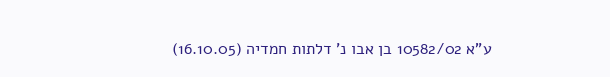ע"א 10582/02 בן אבו נ' דלתות חמדיה (16.10.05)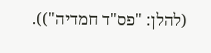(להלן: "פס"ד חמדיה")).